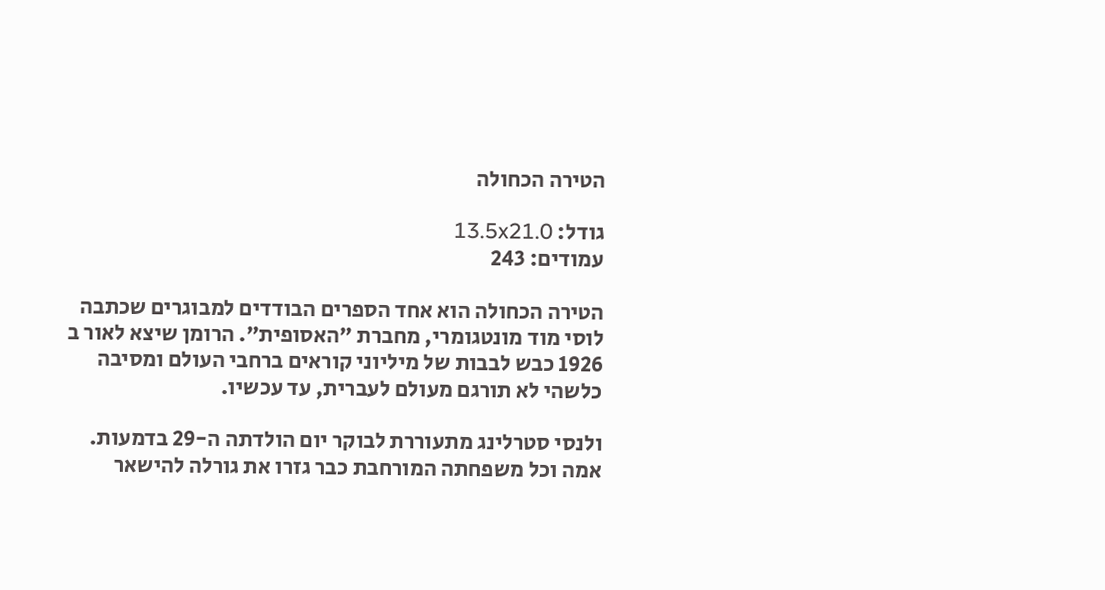הטירה הכחולה

גודל: 13.5x21.0
עמודים: 243

הטירה הכחולה הוא אחד הספרים הבודדים למבוגרים שכתבה לוסי מוד מונטגומרי, מחברת ״האסופית״. הרומן שיצא לאור ב 1926 כבש לבבות של מיליוני קוראים ברחבי העולם ומסיבה כלשהי לא תורגם מעולם לעברית, עד עכשיו.

ולנסי סטרלינג מתעוררת לבוקר יום הולדתה ה-29 בדמעות. אמה וכל משפחתה המורחבת כבר גזרו את גורלה להישאר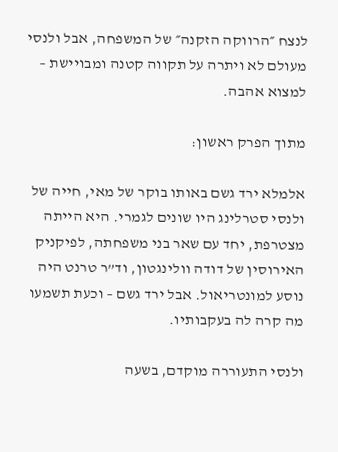לנצח ״הרווקה הזקנה״ של המשפחה, אבל ולנסי מעולם לא ויתרה על תקווה קטנה ומבויישת – למצוא אהבה.

מתוך הפרק ראשון:

אלמלא ירד גשם באותו בוקר של מאי, חייה של ולנסי סטרלינג היו שונים לגמרי. היא הייתה מצטרפת, יחד עם שאר בני משפחתה, לפיקניק האירוסין של דודה וולינגטון, וד”ר טרנט היה נוסע למונטריאול. אבל ירד גשם – וכעת תשמעו מה קרה לה בעקבותיו.

ולנסי התעוררה מוקדם, בשעה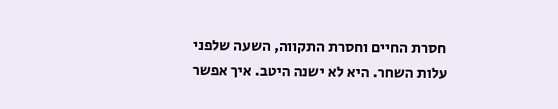חסרת החיים וחסרת התקווה, השעה שלפני עלות השחר. היא לא ישנה היטב. איך אפשר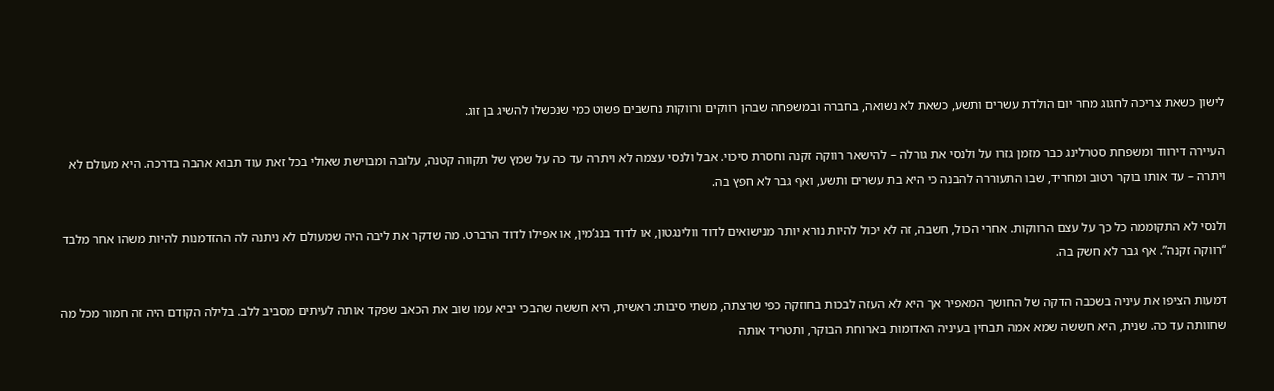לישון כשאת צריכה לחגוג מחר יום הולדת עשרים ותשע, כשאת לא נשואה, בחברה ובמשפחה שבהן רווקים ורווקות נחשבים פשוט כמי שנכשלו להשיג בן זוג.

העיירה דירווד ומשפחת סטרלינג כבר מזמן גזרו על ולנסי את גורלה – להישאר רווקה זקנה וחסרת סיכוי. אבל ולנסי עצמה לא ויתרה עד כה על שמץ של תקווה קטנה, עלובה ומבוישת שאולי בכל זאת עוד תבוא אהבה בדרכה. היא מעולם לא ויתרה – עד אותו בוקר רטוב ומחריד, שבו התעוררה להבנה כי היא בת עשרים ותשע, ואף גבר לא חפץ בה.

ולנסי לא התקוממה כל כך על עצם הרווקות. אחרי הכול, חשבה, זה לא יכול להיות נורא יותר מנישואים לדוד וולינגטון, או לדוד בנג’מין, או אפילו לדוד הרברט. מה שדקר את ליבה היה שמעולם לא ניתנה לה ההזדמנות להיות משהו אחר מלבד “רווקה זקנה”. אף גבר לא חשק בה.

דמעות הציפו את עיניה בשכבה הדקה של החושך המאפיר אך היא לא העזה לבכות בחוזקה כפי שרצתה, משתי סיבות: ראשית, היא חששה שהבכי יביא עמו שוב את הכאב שפקד אותה לעיתים מסביב ללב. בלילה הקודם היה זה חמור מכל מה שחוותה עד כה. שנית, היא חששה שמא אמה תבחין בעיניה האדומות בארוחת הבוקר, ותטריד אותה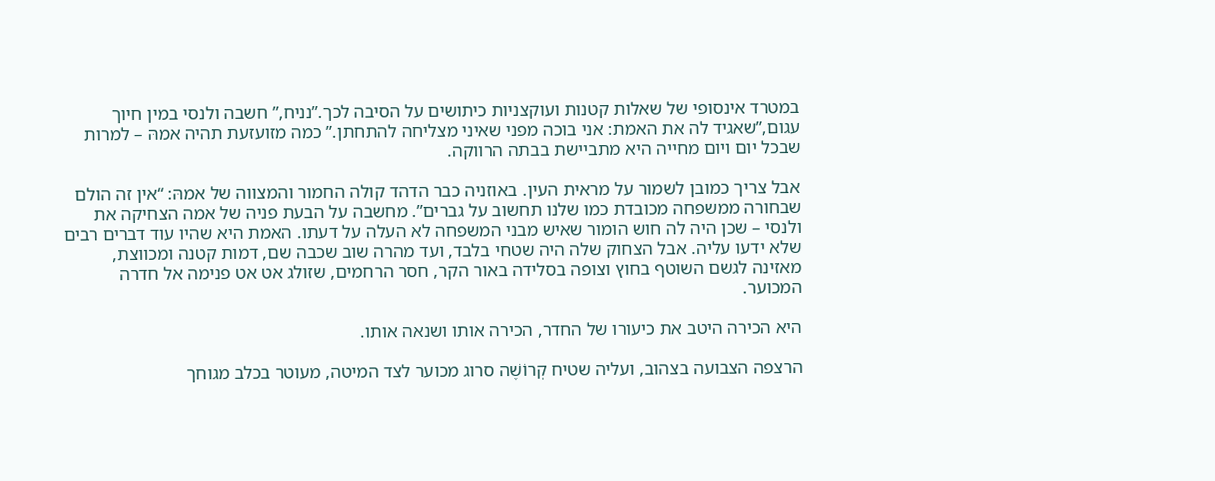במטרד אינסופי של שאלות קטנות ועוקצניות כיתושים על הסיבה לכך.”נניח,” חשבה ולנסי במין חיוך עגום,”שאגיד לה את האמת: אני בוכה מפני שאיני מצליחה להתחתן.” כמה מזועזעת תהיה אמהּ – למרות שבכל יום ויום מחייה היא מתביישת בבתה הרווקה.

אבל צריך כמובן לשמור על מראית העין. באוזניה כבר הדהד קולה החמור והמצווה של אמהּ: “אין זה הולם שבחורה ממשפחה מכובדת כמו שלנו תחשוב על גברים”. מחשבה על הבעת פניה של אמה הצחיקה את ולנסי – שכן היה לה חוש הומור שאיש מבני המשפחה לא העלה על דעתו. האמת היא שהיו עוד דברים רבים שלא ידעו עליה. אבל הצחוק שלה היה שטחי בלבד, ועד מהרה שוב שכבה שם, דמות קטנה ומכווצת, מאזינה לגשם השוטף בחוץ וצופה בסלידה באור הקר, חסר הרחמים, שזולג אט אט פנימה אל חדרה המכוער.

היא הכירה היטב את כיעורו של החדר, הכירה אותו ושנאה אותו.

הרצפה הצבועה בצהוב, ועליה שטיח קְרוֹשֶׁה סרוג מכוער לצד המיטה, מעוטר בכלב מגוחך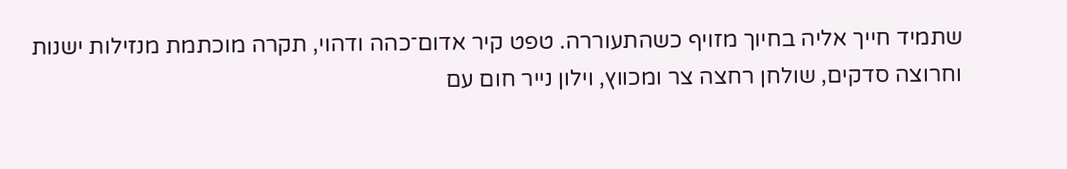שתמיד חייך אליה בחיוך מזויף כשהתעוררה. טפט קיר אדום־כהה ודהוי, תקרה מוכתמת מנזילות ישנות וחרוצה סדקים, שולחן רחצה צר ומכווץ, וילון נייר חום עם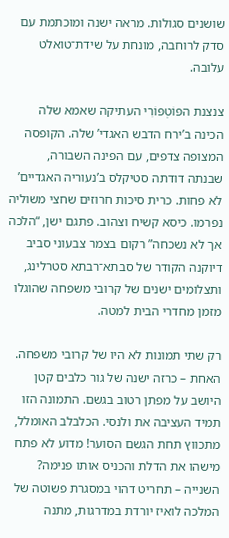שושנים סגולות. מראה ישנה ומוכתמת עם סדק לרוחבה, מונחת על שידת־טואלט עלובה.

צנצנת הפּוֹטְפּוֹרִי העתיקה שאמא שלה הכינה ב’ירח הדבש האגדי’ שלה. הקופסה המצופה צדפים, עם הפינה השבורה, שבנתה דודתה סטיקלס ב’נעוריה האגדיים’ לא פחות. כרית סיכות חרוזים שחצי משוליה נפרמו. כיסא קשיח וצהוב. פתגם ישן, “הלכה אך לא נשכחה” רקום בצמר צבעוני סביב דיוקנה הקודר של סבתא־רבתא סטרלינג, ותצלומים ישנים של קרובי משפחה שהוגלו מזמן מחדרי הבית למטה.

רק שתי תמונות לא היו של קרובי משפחה. האחת – כרזה ישנה של גור כלבים קטן היושב על מפתן רטוב בגשם. התמונה הזו תמיד העציבה את ולנסי. הכלבלב האומלל, מתכווץ תחת הגשם הסוער! מדוע לא פתח מישהו את הדלת והכניס אותו פנימה? השנייה – תחריט דהוי במסגרת פשוטה של המלכה לואיז יורדת במדרגות, מתנה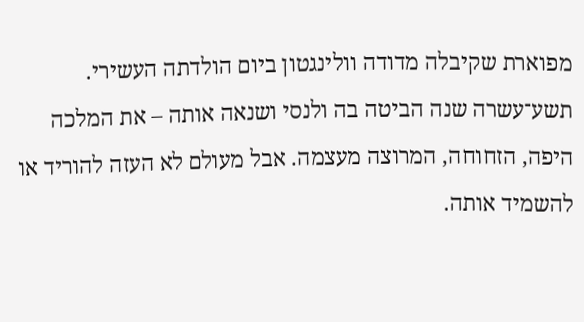מפוארת שקיבלה מדודה וולינגטון ביום הולדתה העשירי. תשע־עשרה שנה הביטה בה ולנסי ושנאה אותה – את המלכה היפה, הזחוחה, המרוצה מעצמה. אבל מעולם לא העזה להוריד או להשמיד אותה.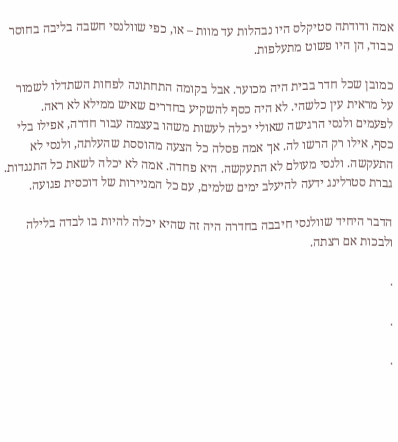אמה ודודתה סטיקלס היו נבהלות עד מוות – או, כפי שוולנסי חשבה בליבה בחוסר כבוד, הן היו פשוט מתעלפות.

כמובן שכל חדר בבית היה מכוער. אבל בקומה התחתונה לפחות השתדלו לשמור על מראית עין כלשהי. לא היה כסף להשקיע בחדרים שאיש ממילא לא ראה. לפעמים ולנסי הרגישה שאולי יכלה לעשות משהו בעצמה עבור חדרה, אפילו בלי כסף, אילו רק הרשו לה. אך אמה פסלה כל הצעה מהוססת שהעלתה, ולנסי לא התעקשה. ולנסי מעולם לא התעקשה. היא פחדה. אמה לא יכלה לשאת כל התנגדות. גברת סטרלינג ידעה להיעלב ימים שלמים, עם כל המניירות של דוכסית פגועה.

הדבר היחיד שוולנסי חיבבה בחדרה היה זה שהיא יכלה להיות בו לבדה בלילה ולבכות אם רצתה.

.

.

.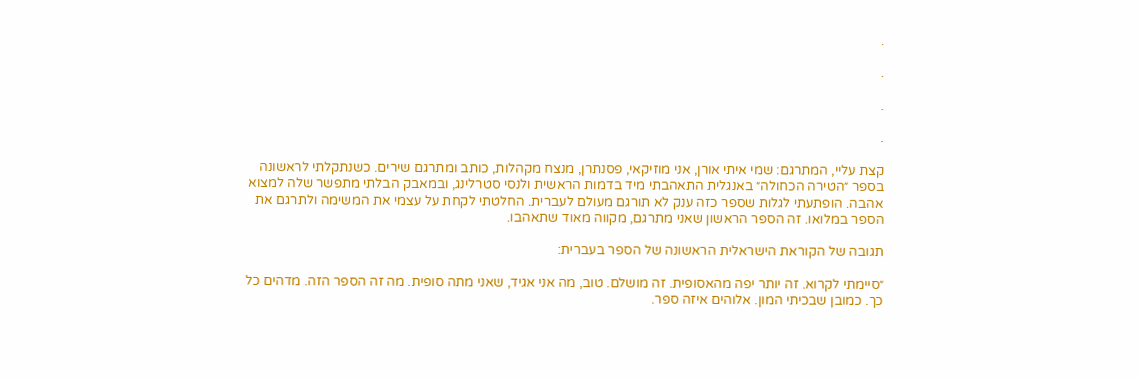.

.

.

.

קצת עליי, המתרגם: שמי איתי אורן, אני מוזיקאי, פסנתרן, מנצח מקהלות, כותב ומתרגם שירים. כשנתקלתי לראשונה בספר ״הטירה הכחולה״ באנגלית התאהבתי מיד בדמות הראשית ולנסי סטרלינג, ובמאבק הבלתי מתפשר שלה למצוא אהבה. הופתעתי לגלות שספר כזה ענק לא תורגם מעולם לעברית. החלטתי לקחת על עצמי את המשימה ולתרגם את הספר במלואו. זה הספר הראשון שאני מתרגם, מקווה מאוד שתאהבו.

תגובה של הקוראת הישראלית הראשונה של הספר בעברית:

״סיימתי לקרוא. זה יותר יפה מהאסופית. זה מושלם. טוב, מה אני אגיד, שאני מתה סופית. מה זה הספר הזה. מדהים כל כך. כמובן שבכיתי המון. אלוהים איזה ספר.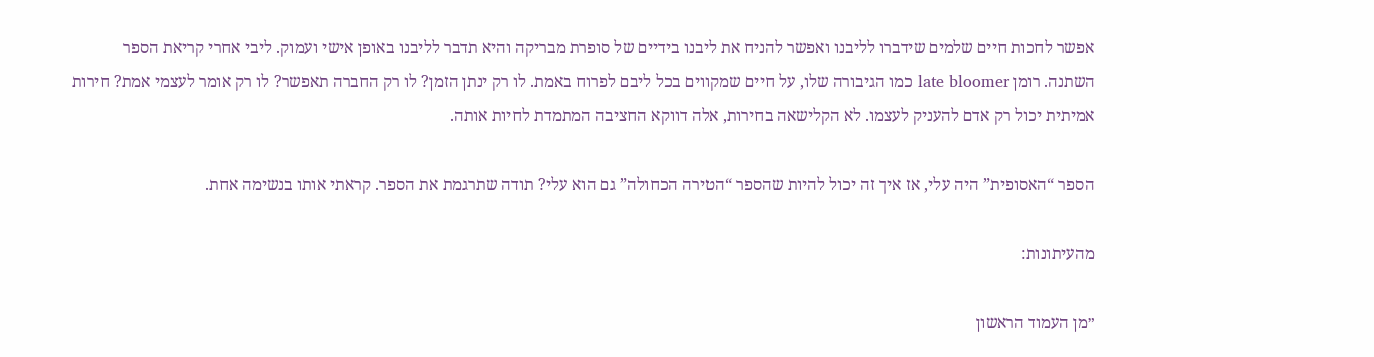אפשר לחכות חיים שלמים שידברו לליבנו ואפשר להניח את ליבנו בידיים של סופרת מבריקה והיא תדבר לליבנו באופן אישי ועמוק. ליבי אחרי קריאת הספר השתנה. רומן late bloomer כמו הגיבורה שלו, על חיים שמקווים בכל ליבם לפרוח באמת. לו רק ינתן הזמן? לו רק החברה תאפשר? לו רק אומר לעצמי אמת? חירות אמיתית יכול רק אדם להעניק לעצמו. לא הקלישאה בחירות, אלה דווקא החציבה המתמדת לחיות אותה.

הספר “האסופית” היה עלי, אז איך זה יכול להיות שהספר “הטירה הכחולה” גם הוא עלי? תודה שתרגמת את הספר. קראתי אותו בנשימה אחת.

מהעיתונות:

״מן העמוד הראשון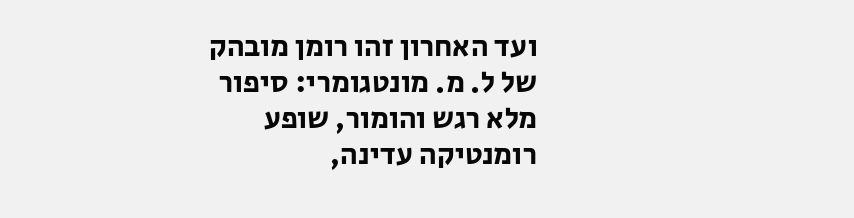ועד האחרון זהו רומן מובהק של ל. מ. מונטגומרי: סיפור מלא רגש והומור, שופע רומנטיקה עדינה,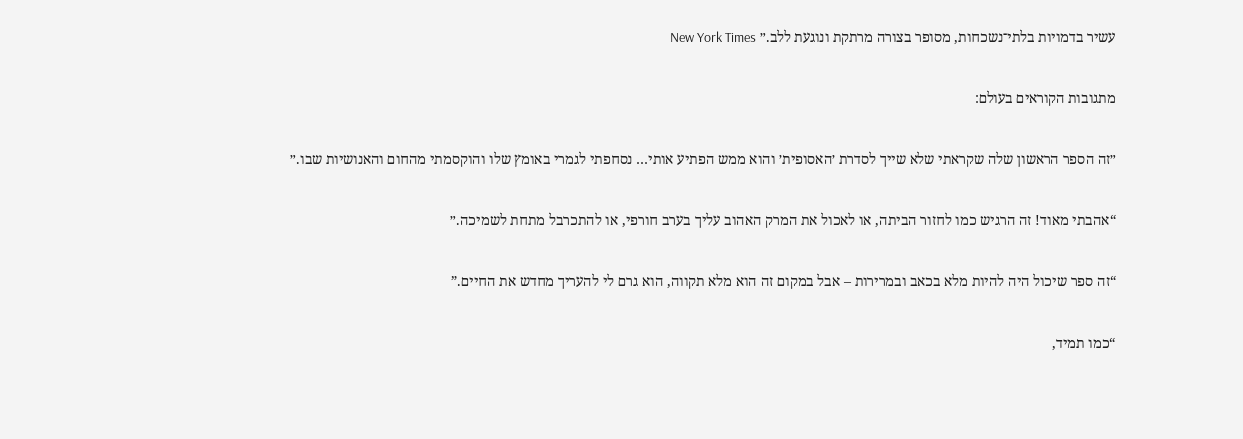עשיר בדמויות בלתי־נשכחות, מסופר בצורה מרתקת ונוגעת ללב.״ New York Times

מתגובות הקוראים בעולם:

״זה הספר הראשון שלה שקראתי שלא שייך לסדרת ׳האסופית׳ והוא ממש הפתיע אותי… נסחפתי לגמרי באומץ שלו והוקסמתי מהחום והאנושיות שבו.״

“אהבתי מאוד! זה הרגיש כמו לחזור הביתה, או לאכול את המרק האהוב עליך בערב חורפי, או להתכרבל מתחת לשמיכה.״

“זה ספר שיכול היה להיות מלא בכאב ובמרירות – אבל במקום זה הוא מלא תקווה, הוא גרם לי להעריך מחדש את החיים.”

“כמו תמיד,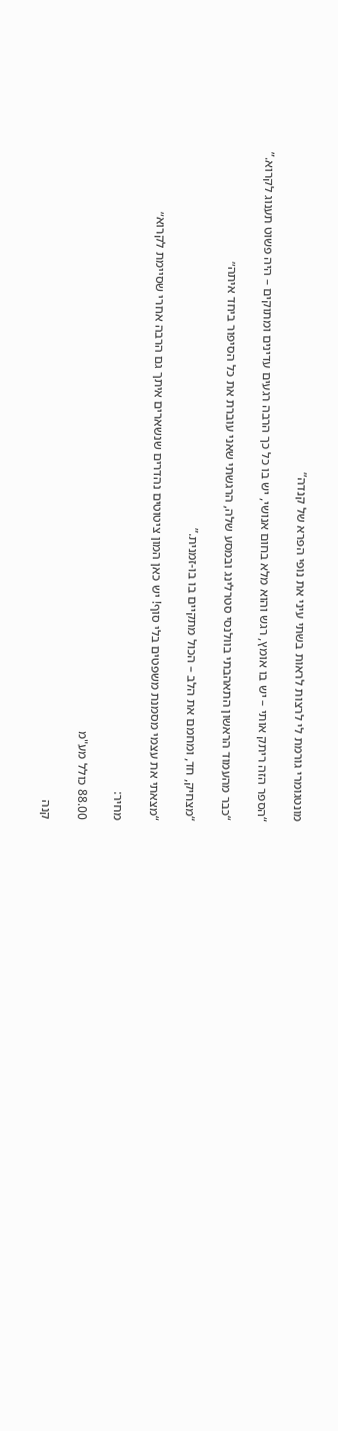מונטגומרי גורמת לי לרצות לראות בשתי עיני את נופי הפרא של קנדה”

“הספר הזה ריתק אותי – יש בו אומץ, רגש והוא מלא בחום אנושי, יש בו כל כך הרבה רגעים עדינים ומתוקים – היה פשוט תענוג לקרוא.”

“כבר מהעמוד הראשון התאהבתי בוולנסי סטרלינג ובמסע שלה, הרגשתי שאני עוברת את כל הסיפור ביחד איתה״

“מצחיק, חד, ומחמם את הלב – הכול מתקיים בו בו-זמנית.”

“מצאתי את עצמי מסמנת משפטים בלי סוף! יש כאן המון ציטוטים נהדרים שנשארים איתך גם הרבה אחרי שסיימת לקרוא״

מחיר:

88.00 כולל מע"מ

קנה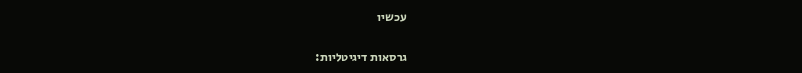עכשיו

גרסאות דיגיטליות: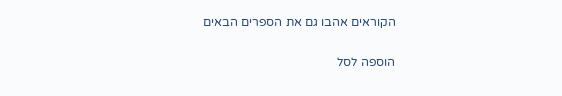הקוראים אהבו גם את הספרים הבאים

הוספה לסל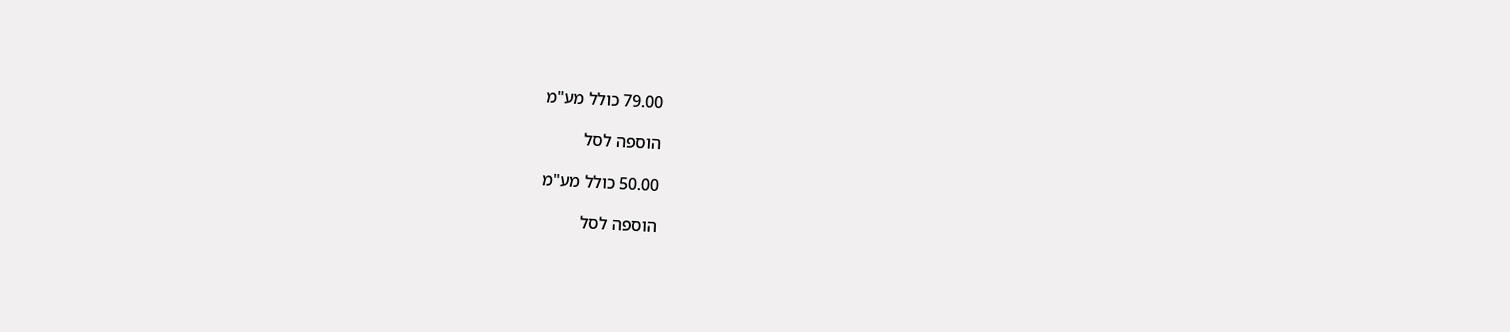79.00 כולל מע"מ

הוספה לסל

50.00 כולל מע"מ

הוספה לסל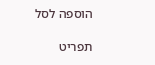הוספה לסל

תפריט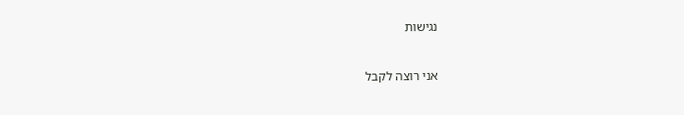נגישות

אני רוצה לקבל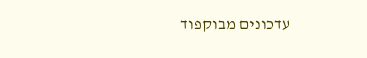עדכונים מבוקפוד